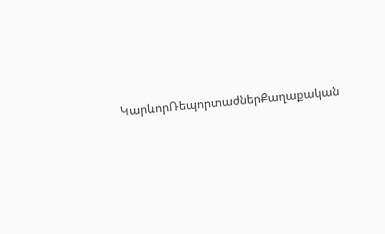ԿարևորՌեպորտաժներՔաղաքական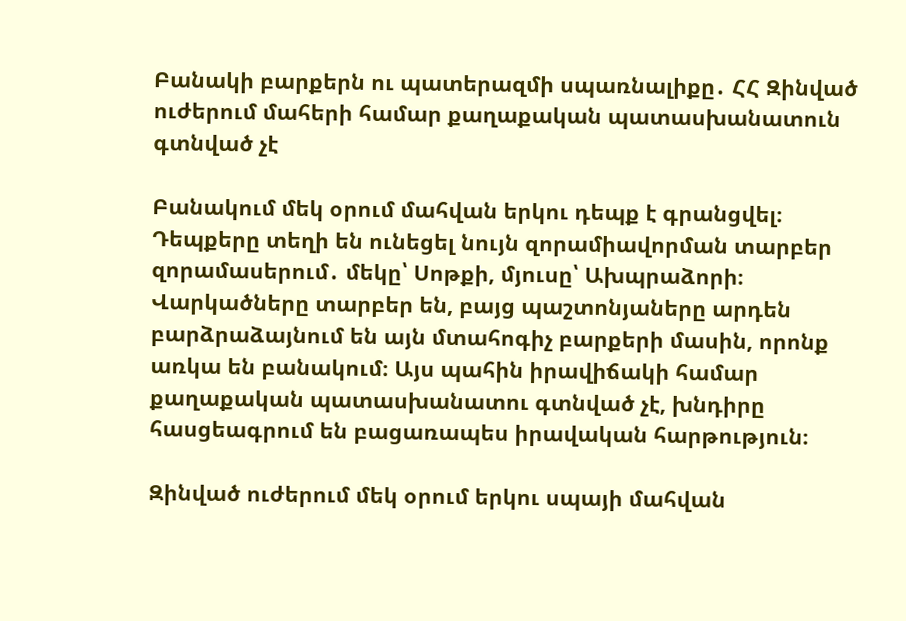Բանակի բարքերն ու պատերազմի սպառնալիքը․ ՀՀ Զինված ուժերում մահերի համար քաղաքական պատասխանատուն գտնված չէ

Բանակում մեկ օրում մահվան երկու դեպք է գրանցվել։ Դեպքերը տեղի են ունեցել նույն զորամիավորման տարբեր զորամասերում․ մեկը՝ Սոթքի, մյուսը՝ Ախպրաձորի։ Վարկածները տարբեր են, բայց պաշտոնյաները արդեն բարձրաձայնում են այն մտահոգիչ բարքերի մասին, որոնք առկա են բանակում։ Այս պահին իրավիճակի համար քաղաքական պատասխանատու գտնված չէ, խնդիրը հասցեագրում են բացառապես իրավական հարթություն։

Զինված ուժերում մեկ օրում երկու սպայի մահվան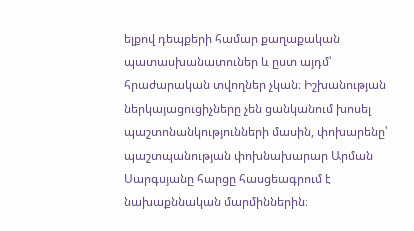ելքով դեպքերի համար քաղաքական պատասխանատուներ և ըստ այդմ՝ հրաժարական տվողներ չկան։ Իշխանության ներկայացուցիչները չեն ցանկանում խոսել պաշտոնանկությունների մասին, փոխարենը՝ պաշտպանության փոխնախարար Արման Սարգսյանը հարցը հասցեագրում է նախաքննական մարմիններին։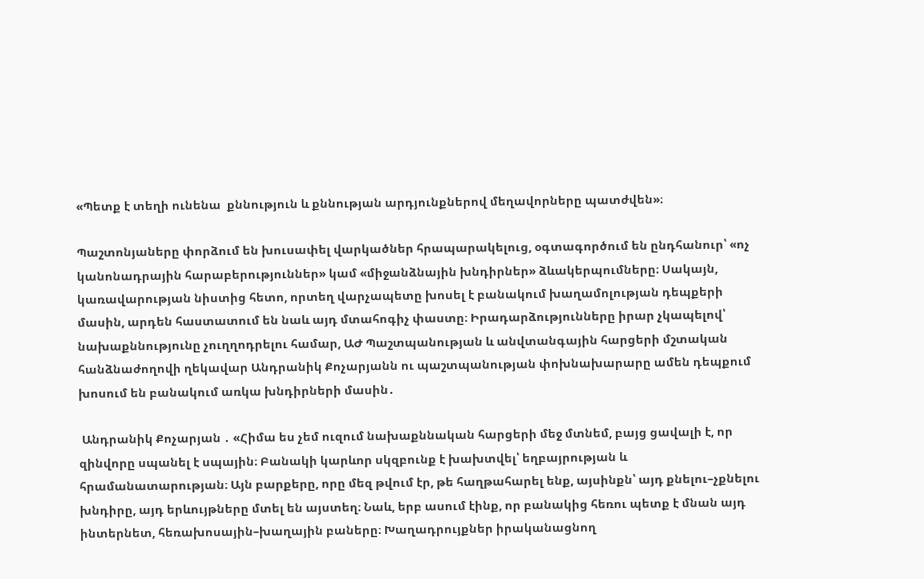«Պետք է տեղի ունենա  քննություն և քննության արդյունքներով մեղավորները պատժվեն»։

Պաշտոնյաները փորձում են խուսափել վարկածներ հրապարակելուց, օգտագործում են ընդհանուր՝ «ոչ կանոնադրային հարաբերություններ» կամ «միջանձնային խնդիրներ» ձևակերպումները։ Սակայն, կառավարության նիստից հետո, որտեղ վարչապետը խոսել է բանակում խաղամոլության դեպքերի մասին, արդեն հաստատում են նաև այդ մտահոգիչ փաստը։ Իրադարձությունները իրար չկապելով՝ նախաքննությունը չուղղոդրելու համար, ԱԺ Պաշտպանության և անվտանգային հարցերի մշտական հանձնաժողովի ղեկավար Անդրանիկ Քոչարյանն ու պաշտպանության փոխնախարարը ամեն դեպքում խոսում են բանակում առկա խնդիրների մասին․

 Անդրանիկ Քոչարյան ․ «Հիմա ես չեմ ուզում նախաքննական հարցերի մեջ մտնեմ, բայց ցավալի է, որ զինվորը սպանել է սպային։ Բանակի կարևոր սկզբունք է խախտվել՝ եղբայրության և հրամանատարության։ Այն բարքերը, որը մեզ թվում էր, թե հաղթահարել ենք, այսինքն՝ այդ քնելու–չքնելու խնդիրը, այդ երևույթները մտել են այստեղ։ Նաև, երբ ասում էինք, որ բանակից հեռու պետք է մնան այդ ինտերնետ, հեռախոսային–խաղային բաները։ Խաղադրույքներ իրականացնող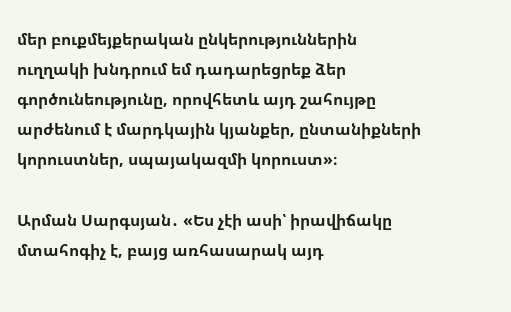մեր բուքմեյքերական ընկերություններին ուղղակի խնդրում եմ դադարեցրեք ձեր գործունեությունը, որովհետև այդ շահույթը արժենում է մարդկային կյանքեր, ընտանիքների կորուստներ, սպայակազմի կորուստ»։

Արման Սարգսյան․ «Ես չէի ասի՝ իրավիճակը մտահոգիչ է, բայց առհասարակ այդ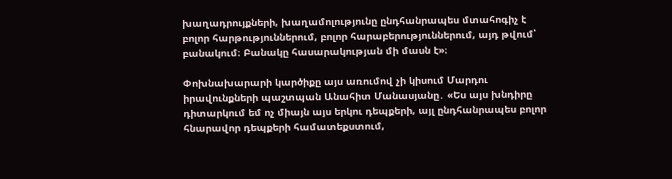խաղադրույքների, խաղամոլությունը ընդհանրապես մտահոգիչ է բոլոր հարթություններում, բոլոր հարաբերություններում, այդ թվում՝ բանակում։ Բանակը հասարակության մի մասն է»։

Փոխնախարարի կարծիքը այս առումով չի կիսում Մարդու իրավունքների պաշտպան Անահիտ Մանասյանը․ «Ես այս խնդիրը դիտարկում եմ ոչ միայն այս երկու դեպքերի, այլ ընդհանրապես բոլոր հնարավոր դեպքերի համատեքստում,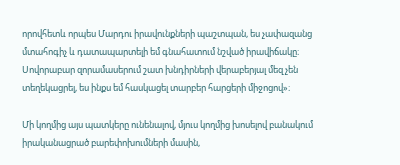որովհետև որպես Մարդու իրավունքների պաշտպան, ես չափազանց մտահոգիչ և դատապարտելի եմ գնահատում նշված իրավիճակը։ Սովորաբար զորամասերում շատ խնդիրների վերաբերյալ մեզ չեն տեղեկացրել, ես ինքս եմ հասկացել տարբեր հարցերի միջոցով»։

Մի կողմից այս պատկերը ունենալով, մյուս կողմից խոսելով բանակում իրականացրած բարեփոխումների մասին,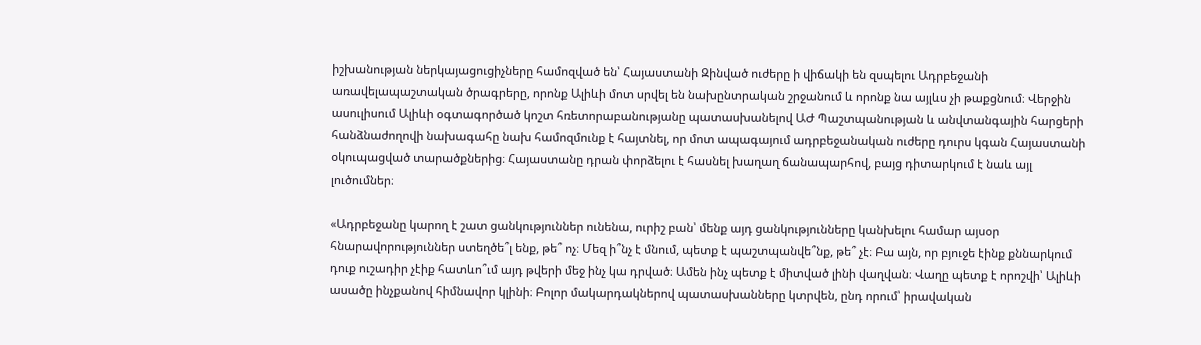իշխանության ներկայացուցիչները համոզված են՝ Հայաստանի Զինված ուժերը ի վիճակի են զսպելու Ադրբեջանի առավելապաշտական ծրագրերը, որոնք Ալիևի մոտ սրվել են նախընտրական շրջանում և որոնք նա այլևս չի թաքցնում։ Վերջին ասուլիսում Ալիևի օգտագործած կոշտ հռետորաբանությանը պատասխանելով ԱԺ Պաշտպանության և անվտանգային հարցերի հանձնաժողովի նախագահը նախ համոզմունք է հայտնել, որ մոտ ապագայում ադրբեջանական ուժերը դուրս կգան Հայաստանի օկուպացված տարածքներից։ Հայաստանը դրան փորձելու է հասնել խաղաղ ճանապարհով, բայց դիտարկում է նաև այլ լուծումներ։

«Ադրբեջանը կարող է շատ ցանկություններ ունենա, ուրիշ բան՝ մենք այդ ցանկությունները կանխելու համար այսօր հնարավորություններ ստեղծե՞լ ենք, թե՞ ոչ։ Մեզ ի՞նչ է մնում, պետք է պաշտպանվե՞նք, թե՞ չէ։ Բա այն, որ բյուջե էինք քննարկում դուք ուշադիր չէիք հատևո՞ւմ այդ թվերի մեջ ինչ կա դրված։ Ամեն ինչ պետք է միտված լինի վաղվան։ Վաղը պետք է որոշվի՝ Ալիևի ասածը ինչքանով հիմնավոր կլինի։ Բոլոր մակարդակներով պատասխանները կտրվեն, ընդ որում՝ իրավական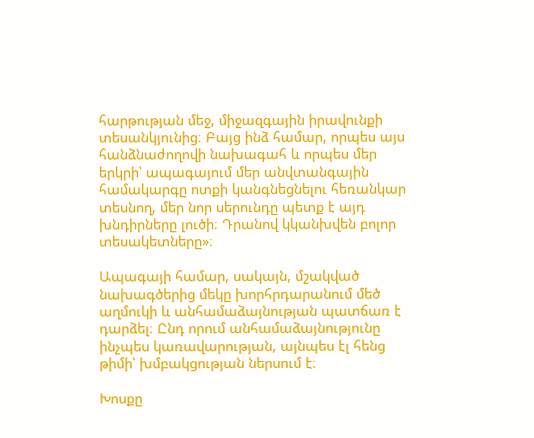հարթության մեջ, միջազգային իրավունքի տեսանկյունից։ Բայց ինձ համար, որպես այս հանձնաժողովի նախագահ և որպես մեր երկրի՝ ապագայում մեր անվտանգային համակարգը ոտքի կանգնեցնելու հեռանկար տեսնող, մեր նոր սերունդը պետք է այդ խնդիրները լուծի։ Դրանով կկանխվեն բոլոր տեսակետները»։

Ապագայի համար, սակայն, մշակված նախագծերից մեկը խորհրդարանում մեծ աղմուկի և անհամաձայնության պատճառ է դարձել։ Ընդ որում անհամաձայնությունը ինչպես կառավարության, այնպես էլ հենց թիմի՝ խմբակցության ներսում է։

Խոսքը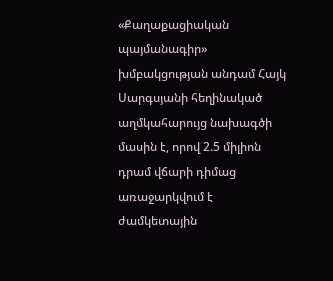«Քաղաքացիական պայմանագիր» խմբակցության անդամ Հայկ Սարգսյանի հեղինակած աղմկահարույց նախագծի մասին է, որով 2.5 միլիոն դրամ վճարի դիմաց առաջարկվում է ժամկետային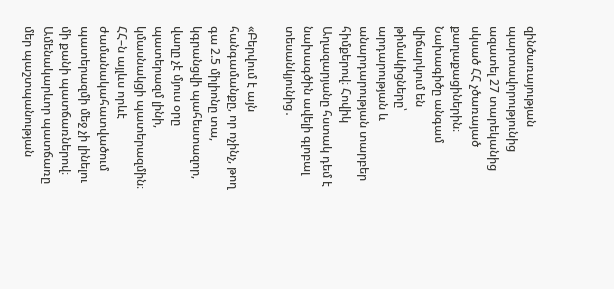զինծառայության պարտավորությունից ազատել 27 տարեկանից սկսած ՀՀ չծառայած քաղաքացիներին։ Նախագիծը անգամ վիճարկում են թիմակիցները՝ արդարության և անարդարության տարբեր հիմքերով։ Հովիկ Աղազարյանը հստակ դեմ է նախագծին ավելի գլոբալ տեսանկյունից․

«Բերվում է այն հանգամանքը, որ ոչինչ, թող գա 2.5 միլիոնը տա, կգրանցվի պահեստազոր, վաղը չէ մյուս օրը պատերազմ լինի, կմասնակցի պատերազմին։ ՀՀ–ն այլևս որևէ ժամանակահատվածում պատերազմի մեջ չի լինելու մի քանի պատճառներով։ Ամենակարևոր պատճառը մեր պաշտպանության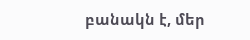բանակն է, մեր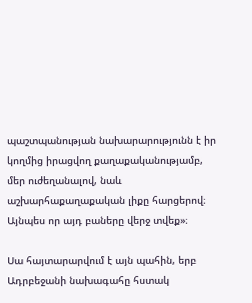պաշտպանության նախարարությունն է իր կողմից իրացվող քաղաքականությամբ, մեր ուժեղանալով, նաև աշխարհաքաղաքական լիքը հարցերով։ Այնպես որ այդ բաները վերջ տվեք»։

Սա հայտարարվում է այն պահին, երբ Ադրբեջանի նախագահը հստակ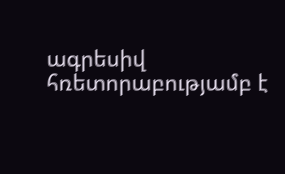ագրեսիվ հռետորաբությամբ է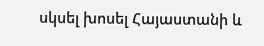սկսել խոսել Հայաստանի և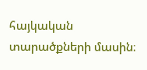հայկական տարածքների մասին։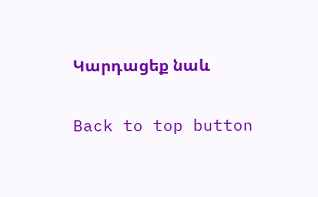Կարդացեք նաև

Back to top button